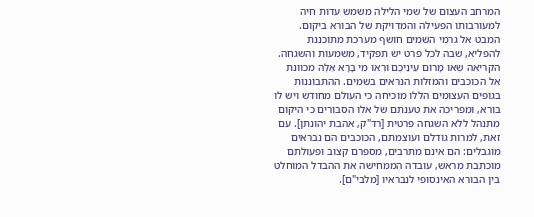המרחב העצום של שמי הלילה משמש עדות חיה למעורבותו הפעילה והמדויקת של הבורא ביקום. המבט אל גרמי השמים חושף מערכת מתוכננת להפליא, שבה לכל פרט יש תפקיד, משמעות והשגחה.
הקריאה שְׂאוּ מָרוֹם עֵינֵיכֶם וּרְאוּ מִי בָרָא אֵלֶּה מכוונת אל הכוכבים והמזלות הנראים בשמים. ההתבוננות בגופים העצומים הללו מוכיחה כי העולם מחודש ויש לו בורא, ומפריכה את טענתם של אלו הסבורים כי היקום מתנהל ללא השגחה פרטית [רד"ק, אהבת יהונתן]. עם זאת, למרות גודלם ועוצמתם, הכוכבים הם נבראים מוגבלים: הם אינם מתרבים, מספרם קצוב ופעולתם מוכתבת מראש, עובדה הממחישה את ההבדל המוחלט בין הבורא האינסופי לנבראיו [מלבי"ם].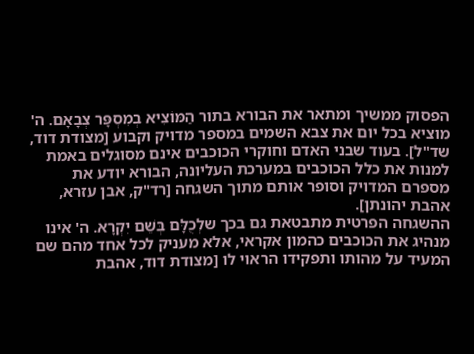הפסוק ממשיך ומתאר את הבורא בתור הַמּוֹצִיא בְמִסְפָּר צְבָאָם. ה' מוציא בכל יום את צבא השמים במספר מדויק וקבוע [מצודת דוד, שד"ל]. בעוד שבני האדם וחוקרי הכוכבים אינם מסוגלים באמת למנות את כלל הכוכבים במערכת העליונה, הבורא יודע את מספרם המדויק וסופר אותם מתוך השגחה [רד"ק, אבן עזרא, אהבת יהונתן].
ההשגחה הפרטית מתבטאת גם בכך שלְכֻלָּם בְּשֵׁם יִקְרָא. ה' אינו מנהיג את הכוכבים כהמון אקראי, אלא מעניק לכל אחד מהם שם המעיד על מהותו ותפקידו הראוי לו [מצודת דוד, אהבת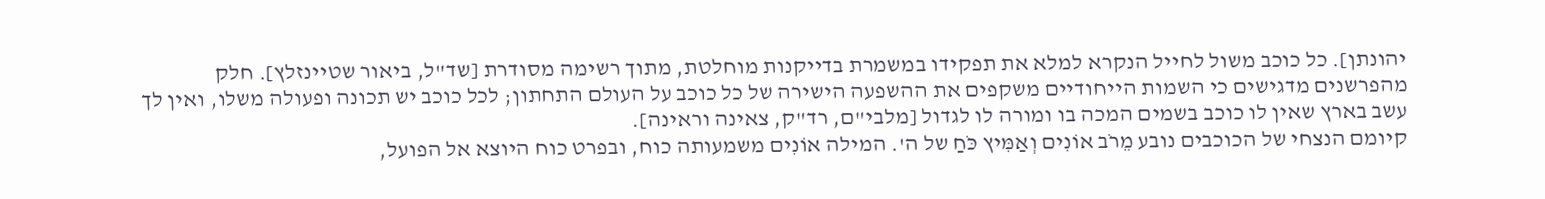יהונתן]. כל כוכב משול לחייל הנקרא למלא את תפקידו במשמרת בדייקנות מוחלטת, מתוך רשימה מסודרת [שד"ל, ביאור שטיינזלץ]. חלק מהפרשנים מדגישים כי השמות הייחודיים משקפים את ההשפעה הישירה של כל כוכב על העולם התחתון; לכל כוכב יש תכונה ופעולה משלו, ואין לך עשב בארץ שאין לו כוכב בשמים המכה בו ומורה לו לגדול [מלבי"ם, רד"ק, צאינה וראינה].
קיומם הנצחי של הכוכבים נובע מֵרֹב אוֹנִים וְאַמִּיץ כֹּחַ של ה'. המילה אוֹנִים משמעותה כוח, ובפרט כוח היוצא אל הפועל,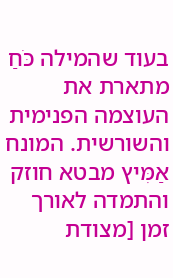בעוד שהמילה כֹּחַ מתארת את העוצמה הפנימית והשורשית. המונח אַמִּיץ מבטא חוזק והתמדה לאורך זמן [מצודת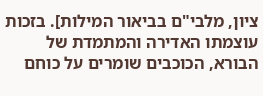ציון, מלבי"ם בביאור המילות]. בזכות עוצמתו האדירה והמתמדת של הבורא, הכוכבים שומרים על כוחם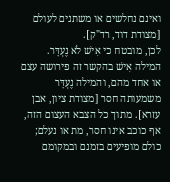ואינם נחלשים או משתנים לעולם [מצודת דוד, רד"ק].
לכן, מובטח כי אִישׁ לֹא נֶעְדָּר. המילה אִישׁ בהקשר זה פירושה עצם או אחד מהם, והמילה נֶעְדָּר משמעותה חסר [מצודת ציון, אבן עזרא]. מתוך כל הצבא העצום הזה, אף כוכב אינו חסר, מת או נעלם; כולם מופיעים בזמנם ובמקומם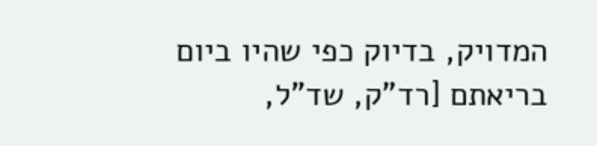המדויק, בדיוק כפי שהיו ביום בריאתם [רד"ק, שד"ל,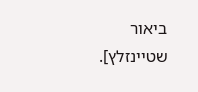ביאור שטיינזלץ].